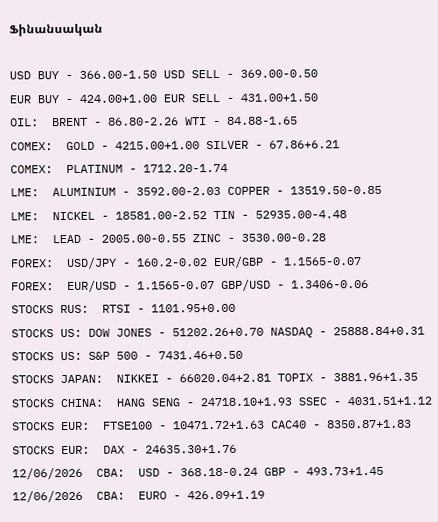Ֆինանսական

USD BUY - 366.00-1.50 USD SELL - 369.00-0.50
EUR BUY - 424.00+1.00 EUR SELL - 431.00+1.50
OIL:  BRENT - 86.80-2.26 WTI - 84.88-1.65
COMEX:  GOLD - 4215.00+1.00 SILVER - 67.86+6.21
COMEX:  PLATINUM - 1712.20-1.74
LME:  ALUMINIUM - 3592.00-2.03 COPPER - 13519.50-0.85
LME:  NICKEL - 18581.00-2.52 TIN - 52935.00-4.48
LME:  LEAD - 2005.00-0.55 ZINC - 3530.00-0.28
FOREX:  USD/JPY - 160.2-0.02 EUR/GBP - 1.1565-0.07
FOREX:  EUR/USD - 1.1565-0.07 GBP/USD - 1.3406-0.06
STOCKS RUS:  RTSI - 1101.95+0.00
STOCKS US: DOW JONES - 51202.26+0.70 NASDAQ - 25888.84+0.31
STOCKS US: S&P 500 - 7431.46+0.50
STOCKS JAPAN:  NIKKEI - 66020.04+2.81 TOPIX - 3881.96+1.35
STOCKS CHINA:  HANG SENG - 24718.10+1.93 SSEC - 4031.51+1.12
STOCKS EUR:  FTSE100 - 10471.72+1.63 CAC40 - 8350.87+1.83
STOCKS EUR:  DAX - 24635.30+1.76
12/06/2026  CBA:  USD - 368.18-0.24 GBP - 493.73+1.45
12/06/2026  CBA:  EURO - 426.09+1.19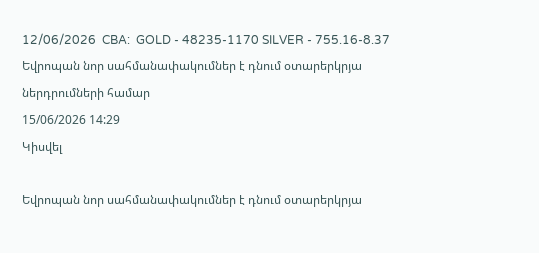12/06/2026  CBA:  GOLD - 48235-1170 SILVER - 755.16-8.37
Եվրոպան նոր սահմանափակումներ է դնում օտարերկրյա ներդրումների համար
15/06/2026 14:29
Կիսվել

Եվրոպան նոր սահմանափակումներ է դնում օտարերկրյա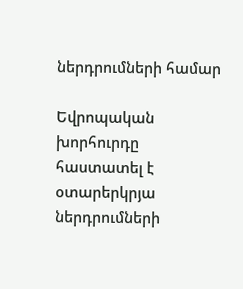ներդրումների համար

Եվրոպական խորհուրդը հաստատել է օտարերկրյա ներդրումների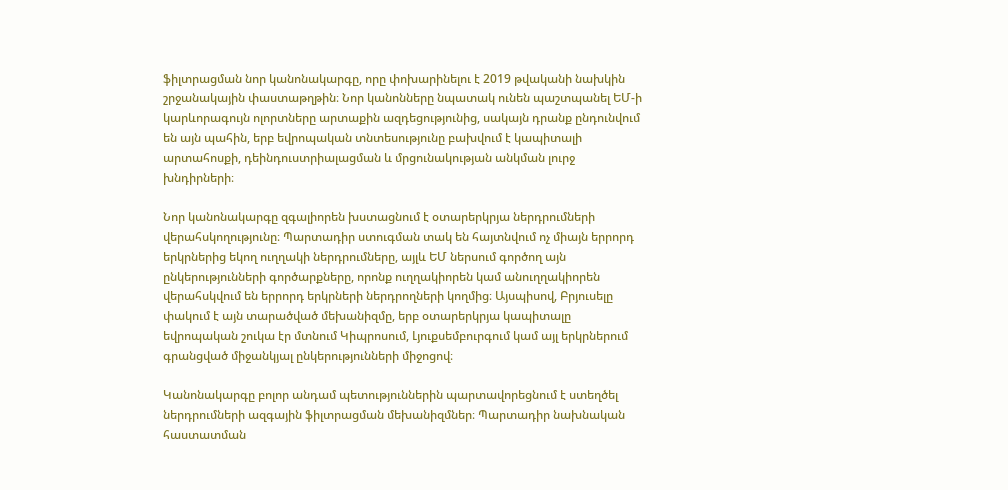ֆիլտրացման նոր կանոնակարգը, որը փոխարինելու է 2019 թվականի նախկին շրջանակային փաստաթղթին։ Նոր կանոնները նպատակ ունեն պաշտպանել ԵՄ-ի կարևորագույն ոլորտները արտաքին ազդեցությունից, սակայն դրանք ընդունվում են այն պահին, երբ եվրոպական տնտեսությունը բախվում է կապիտալի արտահոսքի, դեինդուստրիալացման և մրցունակության անկման լուրջ խնդիրների։

Նոր կանոնակարգը զգալիորեն խստացնում է օտարերկրյա ներդրումների վերահսկողությունը։ Պարտադիր ստուգման տակ են հայտնվում ոչ միայն երրորդ երկրներից եկող ուղղակի ներդրումները, այլև ԵՄ ներսում գործող այն ընկերությունների գործարքները, որոնք ուղղակիորեն կամ անուղղակիորեն վերահսկվում են երրորդ երկրների ներդրողների կողմից։ Այսպիսով, Բրյուսելը փակում է այն տարածված մեխանիզմը, երբ օտարերկրյա կապիտալը եվրոպական շուկա էր մտնում Կիպրոսում, Լյուքսեմբուրգում կամ այլ երկրներում գրանցված միջանկյալ ընկերությունների միջոցով։

Կանոնակարգը բոլոր անդամ պետություններին պարտավորեցնում է ստեղծել ներդրումների ազգային ֆիլտրացման մեխանիզմներ։ Պարտադիր նախնական հաստատման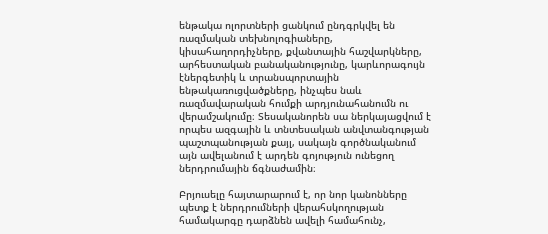ենթակա ոլորտների ցանկում ընդգրկվել են ռազմական տեխնոլոգիաները, կիսահաղորդիչները, քվանտային հաշվարկները, արհեստական բանականությունը, կարևորագույն էներգետիկ և տրանսպորտային ենթակառուցվածքները, ինչպես նաև ռազմավարական հումքի արդյունահանումն ու վերամշակումը։ Տեսականորեն սա ներկայացվում է որպես ազգային և տնտեսական անվտանգության պաշտպանության քայլ, սակայն գործնականում այն ավելանում է արդեն գոյություն ունեցող ներդրումային ճգնաժամին։

Բրյուսելը հայտարարում է, որ նոր կանոնները պետք է ներդրումների վերահսկողության համակարգը դարձնեն ավելի համահունչ,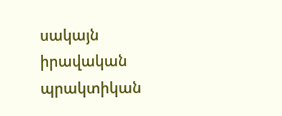սակայն իրավական պրակտիկան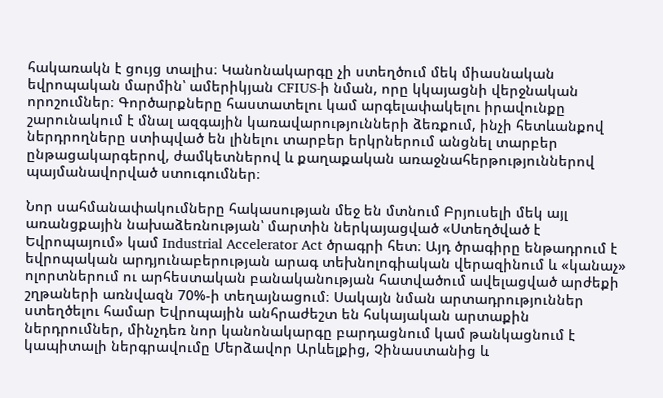հակառակն է ցույց տալիս։ Կանոնակարգը չի ստեղծում մեկ միասնական եվրոպական մարմին՝ ամերիկյան CFIUS-ի նման, որը կկայացնի վերջնական որոշումներ։ Գործարքները հաստատելու կամ արգելափակելու իրավունքը շարունակում է մնալ ազգային կառավարությունների ձեռքում, ինչի հետևանքով ներդրողները ստիպված են լինելու տարբեր երկրներում անցնել տարբեր ընթացակարգերով, ժամկետներով և քաղաքական առաջնահերթություններով պայմանավորված ստուգումներ։

Նոր սահմանափակումները հակասության մեջ են մտնում Բրյուսելի մեկ այլ առանցքային նախաձեռնության՝ մարտին ներկայացված «Ստեղծված է Եվրոպայում» կամ Industrial Accelerator Act ծրագրի հետ։ Այդ ծրագիրը ենթադրում է եվրոպական արդյունաբերության արագ տեխնոլոգիական վերազինում և «կանաչ» ոլորտներում ու արհեստական բանականության հատվածում ավելացված արժեքի շղթաների առնվազն 70%-ի տեղայնացում։ Սակայն նման արտադրություններ ստեղծելու համար Եվրոպային անհրաժեշտ են հսկայական արտաքին ներդրումներ, մինչդեռ նոր կանոնակարգը բարդացնում կամ թանկացնում է կապիտալի ներգրավումը Մերձավոր Արևելքից, Չինաստանից և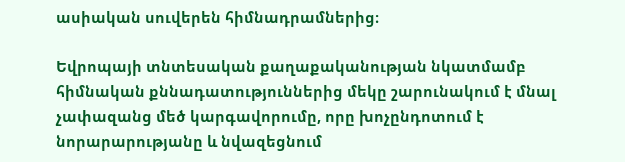ասիական սուվերեն հիմնադրամներից։

Եվրոպայի տնտեսական քաղաքականության նկատմամբ հիմնական քննադատություններից մեկը շարունակում է մնալ չափազանց մեծ կարգավորումը, որը խոչընդոտում է նորարարությանը և նվազեցնում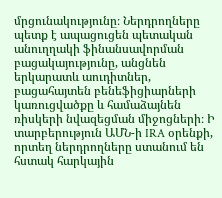մրցունակությունը։ Ներդրողները պետք է ապացուցեն պետական անուղղակի ֆինանսավորման բացակայությունը, անցնեն երկարատև աուդիտներ, բացահայտեն բենեֆիցիարների կառուցվածքը և համաձայնեն ռիսկերի նվազեցման միջոցների։ Ի տարբերություն ԱՄՆ-ի IRA օրենքի, որտեղ ներդրողները ստանում են հստակ հարկային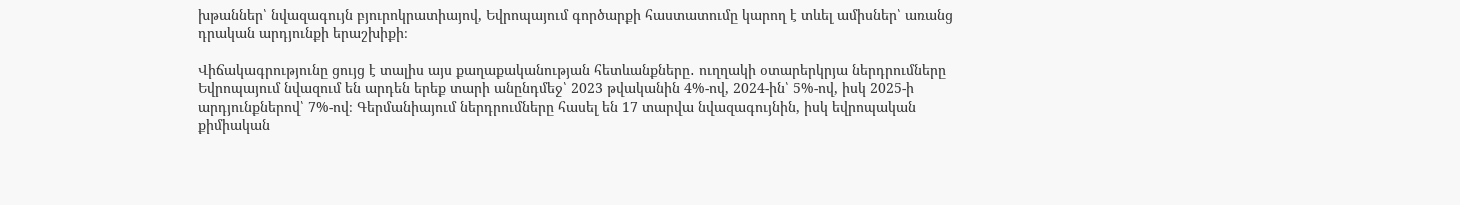խթաններ՝ նվազագույն բյուրոկրատիայով, Եվրոպայում գործարքի հաստատումը կարող է տևել ամիսներ՝ առանց դրական արդյունքի երաշխիքի։

Վիճակագրությունը ցույց է տալիս այս քաղաքականության հետևանքները․ ուղղակի օտարերկրյա ներդրումները Եվրոպայում նվազում են արդեն երեք տարի անընդմեջ՝ 2023 թվականին 4%-ով, 2024-ին՝ 5%-ով, իսկ 2025-ի արդյունքներով՝ 7%-ով։ Գերմանիայում ներդրումները հասել են 17 տարվա նվազագույնին, իսկ եվրոպական քիմիական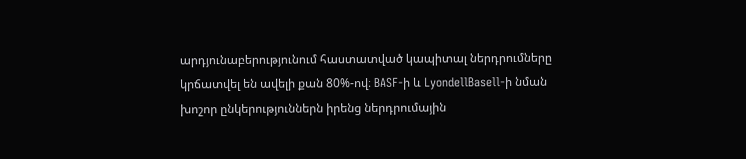արդյունաբերությունում հաստատված կապիտալ ներդրումները կրճատվել են ավելի քան 80%-ով։ BASF-ի և LyondellBasell-ի նման խոշոր ընկերություններն իրենց ներդրումային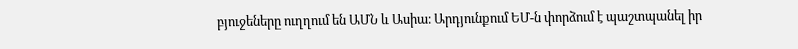բյուջեները ուղղում են ԱՄՆ և Ասիա։ Արդյունքում ԵՄ-ն փորձում է պաշտպանել իր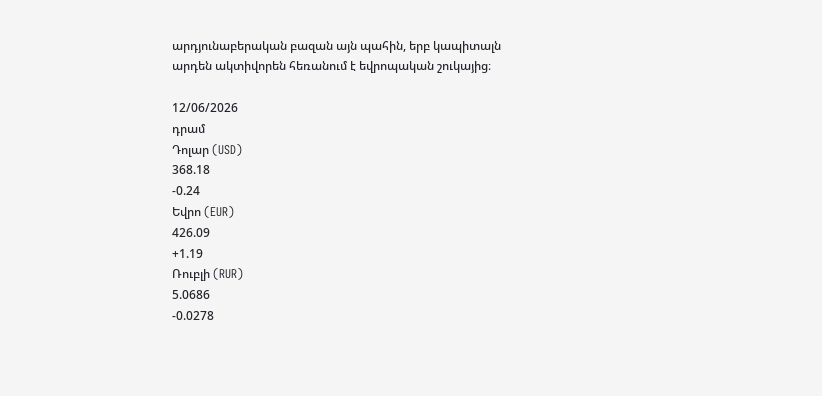արդյունաբերական բազան այն պահին, երբ կապիտալն արդեն ակտիվորեն հեռանում է եվրոպական շուկայից։

12/06/2026
դրամ
Դոլար (USD)
368.18
-0.24
Եվրո (EUR)
426.09
+1.19
Ռուբլի (RUR)
5.0686
-0.0278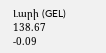Լարի (GEL)
138.67
-0.09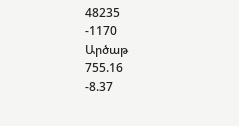48235
-1170
Արծաթ
755.16
-8.37